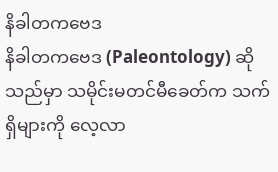နိခါတကဗေဒ
နိခါတကဗေဒ (Paleontology) ဆိုသည်မှာ သမိုင်းမတင်မီခေတ်က သက်ရှိများကို လေ့လာ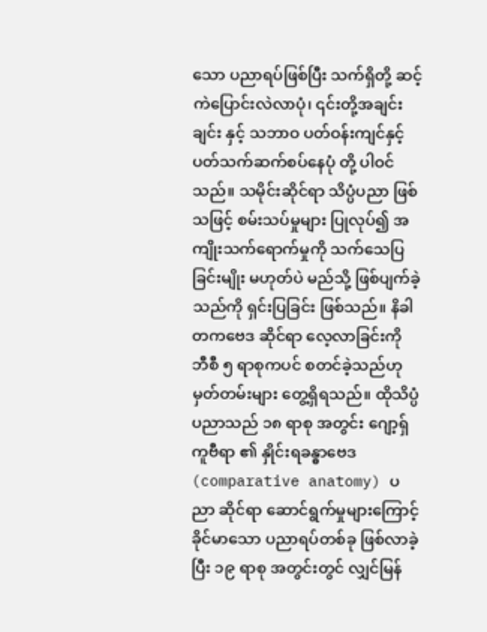သော ပညာရပ်ဖြစ်ပြီး သက်ရှိတို့ ဆင့်ကဲပြောင်းလဲလာပုံ၊ ၎င်းတို့အချင်းချင်း နှင့် သဘာဝ ပတ်ဝန်းကျင်နှင့် ပတ်သက်ဆက်စပ်နေပုံ တို့ ပါဝင်သည်။ သမိုင်းဆိုင်ရာ သိပ္ပံပညာ ဖြစ်သဖြင့် စမ်းသပ်မှုများ ပြုလုပ်၍ အကျိုးသက်ရောက်မှုကို သက်သေပြခြင်းမျိုး မဟုတ်ပဲ မည်သို့ ဖြစ်ပျက်ခဲ့သည်ကို ရှင်းပြခြင်း ဖြစ်သည်။ နိခါတကဗေဒ ဆိုင်ရာ လေ့လာခြင်းကို ဘီစီ ၅ ရာစုကပင် စတင်ခဲ့သည်ဟု မှတ်တမ်းများ တွေ့ရှိရသည်။ ထိုသိပ္ပံပညာသည် ၁၈ ရာစု အတွင်း ဂျော့ရှ် ကူဗီရာ ၏ နှိုင်းရခန္ဓာဗေဒ (comparative anatomy) ပညာ ဆိုင်ရာ ဆောင်ရွက်မှုများကြောင့် ခိုင်မာသော ပညာရပ်တစ်ခု ဖြစ်လာခဲ့ပြီး ၁၉ ရာစု အတွင်းတွင် လျှင်မြန်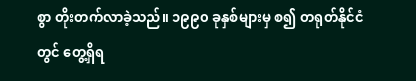စွာ တိုးတက်လာခဲ့သည်။ ၁၉၉၀ ခုနှစ်များမှ စ၍ တရုတ်နိုင်ငံတွင် တွေ့ရှိရ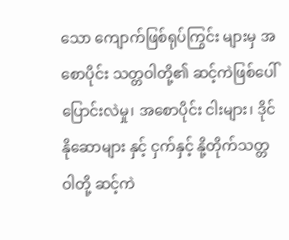သော ကျောက်ဖြစ်ရုပ်ကြွင်း များမှ အစောပိုင်း သတ္တဝါတို့၏ ဆင့်ကဲဖြစ်ပေါ်ပြောင်းလဲမှု၊ အစောပိုင်း ငါးများ၊ ဒိုင်နိုဆောများ နှင့် ငှက်နှင့် နို့တိုက်သတ္တဝါတို့ ဆင့်ကဲ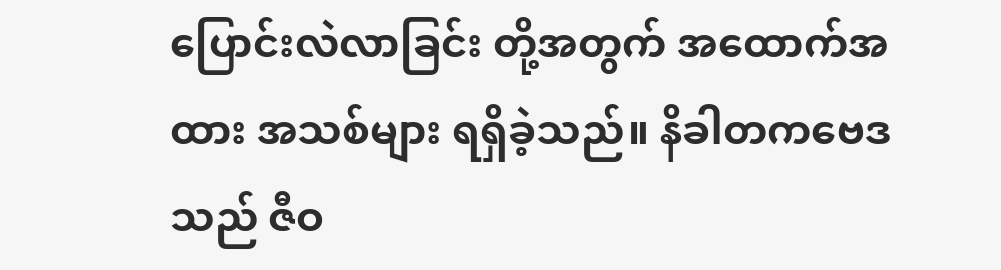ပြောင်းလဲလာခြင်း တို့အတွက် အထောက်အထား အသစ်များ ရရှိခဲ့သည်။ နိခါတကဗေဒသည် ဇီဝ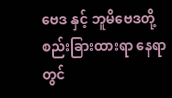ဗေဒ နှင့် ဘူမိဗေဒတို့ စည်းခြားထားရာ နေရာတွင်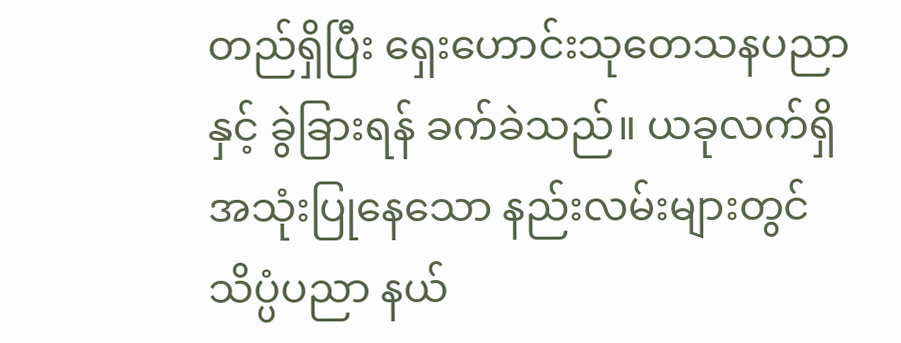တည်ရှိပြီး ရှေးဟောင်းသုတေသနပညာ နှင့် ခွဲခြားရန် ခက်ခဲသည်။ ယခုလက်ရှိ အသုံးပြုနေသော နည်းလမ်းများတွင် သိပ္ပံပညာ နယ်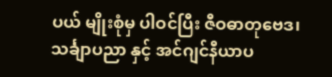ပယ် မျိုးစုံမှ ပါဝင်ပြီး ဇီဝဓာတုဗေဒ၊ သင်္ချာပညာ နှင့် အင်ဂျင်နီယာပ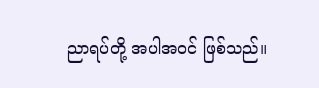ညာရပ်တို့ အပါအဝင် ဖြစ်သည်။